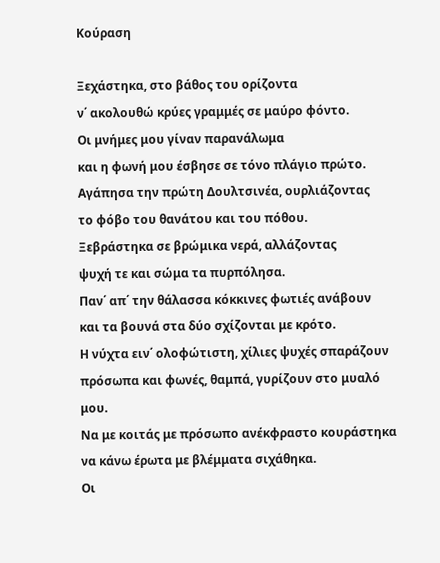Κούραση

Ξεχάστηκα, στο βάθος του ορίζοντα
ν΄ ακολουθώ κρύες γραμμές σε μαύρο φόντο.
Οι μνήμες μου γίναν παρανάλωμα
και η φωνή μου έσβησε σε τόνο πλάγιο πρώτο.
Αγάπησα την πρώτη Δουλτσινέα, ουρλιάζοντας
το φόβο του θανάτου και του πόθου.
Ξεβράστηκα σε βρώμικα νερά, αλλάζοντας
ψυχή τε και σώμα τα πυρπόλησα.
Παν΄ απ΄ την θάλασσα κόκκινες φωτιές ανάβουν
και τα βουνά στα δύο σχίζονται με κρότο.
Η νύχτα ειν΄ ολοφώτιστη, χίλιες ψυχές σπαράζουν
πρόσωπα και φωνές, θαμπά, γυρίζουν στο μυαλό μου.
Να με κοιτάς με πρόσωπο ανέκφραστο κουράστηκα
να κάνω έρωτα με βλέμματα σιχάθηκα.
Οι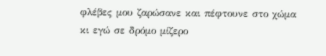φλέβες μου ζαρώσανε και πέφτουνε στο χώμα
κι εγώ σε δρόμο μίζερο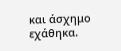και άσχημο εχάθηκα.